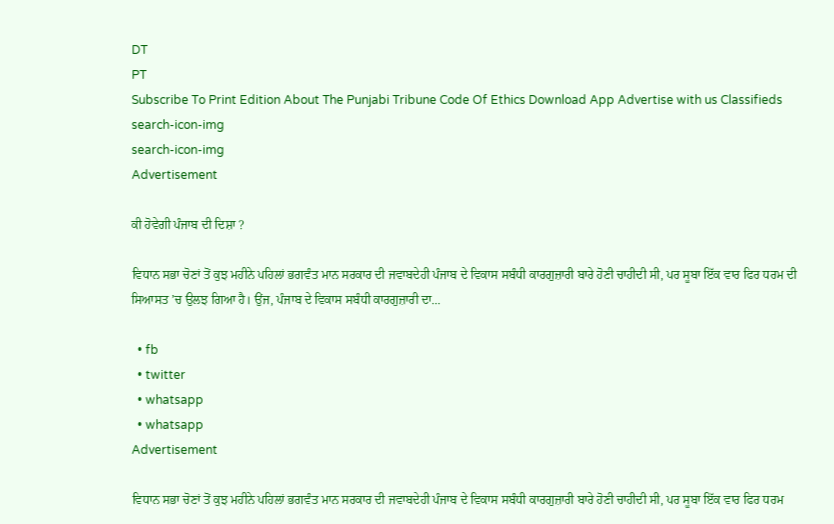DT
PT
Subscribe To Print Edition About The Punjabi Tribune Code Of Ethics Download App Advertise with us Classifieds
search-icon-img
search-icon-img
Advertisement

ਕੀ ਹੋਵੇਗੀ ਪੰਜਾਬ ਦੀ ਦਿਸ਼ਾ ?

ਵਿਧਾਨ ਸਭਾ ਚੋਣਾਂ ਤੋਂ ਕੁਝ ਮਹੀਨੇ ਪਹਿਲਾਂ ਭਗਵੰਤ ਮਾਨ ਸਰਕਾਰ ਦੀ ਜਵਾਬਦੇਹੀ ਪੰਜਾਬ ਦੇ ਵਿਕਾਸ ਸਬੰਧੀ ਕਾਰਗੁਜ਼ਾਰੀ ਬਾਰੇ ਹੋਣੀ ਚਾਹੀਦੀ ਸੀ, ਪਰ ਸੂਬਾ ਇੱਕ ਵਾਰ ਫਿਰ ਧਰਮ ਦੀ ਸਿਆਸਤ ’ਚ ਉਲਝ ਗਿਆ ਹੈ। ਉਂਜ, ਪੰਜਾਬ ਦੇ ਵਿਕਾਸ ਸਬੰਧੀ ਕਾਰਗੁਜ਼ਾਰੀ ਦਾ...

  • fb
  • twitter
  • whatsapp
  • whatsapp
Advertisement

ਵਿਧਾਨ ਸਭਾ ਚੋਣਾਂ ਤੋਂ ਕੁਝ ਮਹੀਨੇ ਪਹਿਲਾਂ ਭਗਵੰਤ ਮਾਨ ਸਰਕਾਰ ਦੀ ਜਵਾਬਦੇਹੀ ਪੰਜਾਬ ਦੇ ਵਿਕਾਸ ਸਬੰਧੀ ਕਾਰਗੁਜ਼ਾਰੀ ਬਾਰੇ ਹੋਣੀ ਚਾਹੀਦੀ ਸੀ, ਪਰ ਸੂਬਾ ਇੱਕ ਵਾਰ ਫਿਰ ਧਰਮ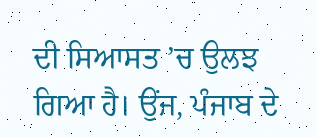ਦੀ ਸਿਆਸਤ ’ਚ ਉਲਝ ਗਿਆ ਹੈ। ਉਂਜ, ਪੰਜਾਬ ਦੇ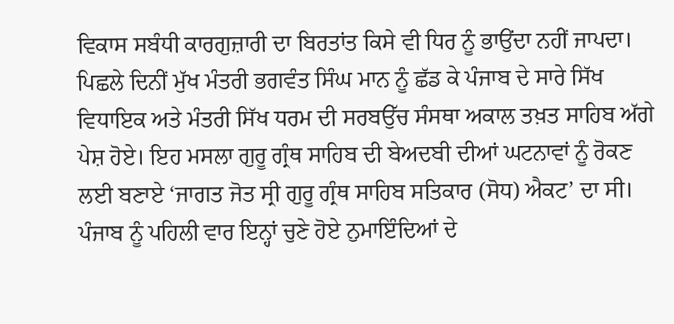ਵਿਕਾਸ ਸਬੰਧੀ ਕਾਰਗੁਜ਼ਾਰੀ ਦਾ ਬਿਰਤਾਂਤ ਕਿਸੇ ਵੀ ਧਿਰ ਨੂੰ ਭਾਉਂਦਾ ਨਹੀਂ ਜਾਪਦਾ। ਪਿਛਲੇ ਦਿਨੀਂ ਮੁੱਖ ਮੰਤਰੀ ਭਗਵੰਤ ਸਿੰਘ ਮਾਨ ਨੂੰ ਛੱਡ ਕੇ ਪੰਜਾਬ ਦੇ ਸਾਰੇ ਸਿੱਖ ਵਿਧਾਇਕ ਅਤੇ ਮੰਤਰੀ ਸਿੱਖ ਧਰਮ ਦੀ ਸਰਬਉੱਚ ਸੰਸਥਾ ਅਕਾਲ ਤਖ਼ਤ ਸਾਹਿਬ ਅੱਗੇ ਪੇਸ਼ ਹੋਏ। ਇਹ ਮਸਲਾ ਗੁਰੂ ਗ੍ਰੰਥ ਸਾਹਿਬ ਦੀ ਬੇਅਦਬੀ ਦੀਆਂ ਘਟਨਾਵਾਂ ਨੂੰ ਰੋਕਣ ਲਈ ਬਣਾਏ ‘ਜਾਗਤ ਜੋਤ ਸ੍ਰੀ ਗੁਰੂ ਗ੍ਰੰਥ ਸਾਹਿਬ ਸਤਿਕਾਰ (ਸੋਧ) ਐਕਟ’ ਦਾ ਸੀ। ਪੰਜਾਬ ਨੂੰ ਪਹਿਲੀ ਵਾਰ ਇਨ੍ਹਾਂ ਚੁਣੇ ਹੋਏ ਨੁਮਾਇੰਦਿਆਂ ਦੇ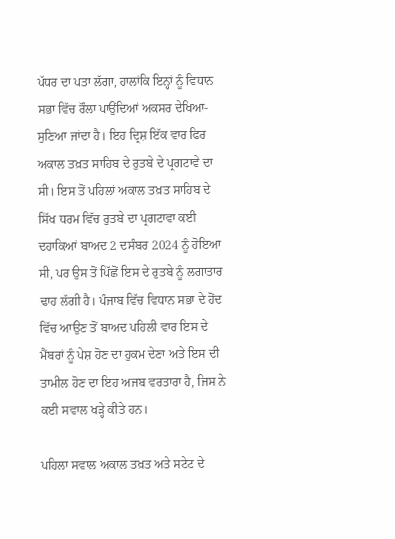ਪੱਧਰ ਦਾ ਪਤਾ ਲੱਗਾ, ਹਾਲਾਂਕਿ ਇਨ੍ਹਾਂ ਨੂੰ ਵਿਧਾਨ ਸਭਾ ਵਿੱਚ ਰੌਲਾ ਪਾਉਂਦਿਆਂ ਅਕਸਰ ਦੇਖਿਆ-ਸੁਣਿਆ ਜਾਂਦਾ ਹੈ। ਇਹ ਦ੍ਰਿਸ਼ ਇੱਕ ਵਾਰ ਫਿਰ ਅਕਾਲ ਤਖ਼ਤ ਸਾਹਿਬ ਦੇ ਰੁਤਬੇ ਦੇ ਪ੍ਰਗਟਾਵੇ ਦਾ ਸੀ। ਇਸ ਤੋਂ ਪਹਿਲਾਂ ਅਕਾਲ ਤਖ਼ਤ ਸਾਹਿਬ ਦੇ ਸਿੱਖ ਧਰਮ ਵਿੱਚ ਰੁਤਬੇ ਦਾ ਪ੍ਰਗਟਾਵਾ ਕਈ ਦਹਾਕਿਆਂ ਬਾਅਦ 2 ਦਸੰਬਰ 2024 ਨੂੰ ਹੋਇਆ ਸੀ, ਪਰ ਉਸ ਤੋਂ ਪਿੱਛੋਂ ਇਸ ਦੇ ਰੁਤਬੇ ਨੂੰ ਲਗਾਤਾਰ ਢਾਹ ਲੱਗੀ ਹੈ। ਪੰਜਾਬ ਵਿੱਚ ਵਿਧਾਨ ਸਭਾ ਦੇ ਹੋਂਦ ਵਿੱਚ ਆਉਣ ਤੋਂ ਬਾਅਦ ਪਹਿਲੀ ਵਾਰ ਇਸ ਦੇ ਮੈਂਬਰਾਂ ਨੂੰ ਪੇਸ਼ ਹੋਣ ਦਾ ਹੁਕਮ ਦੇਣਾ ਅਤੇ ਇਸ ਦੀ ਤਾਮੀਲ ਹੋਣ ਦਾ ਇਹ ਅਜਬ ਵਰਤਾਰਾ ਹੈ, ਜਿਸ ਨੇ ਕਈ ਸਵਾਲ ਖੜ੍ਹੇ ਕੀਤੇ ਹਨ।

ਪਹਿਲਾ ਸਵਾਲ ਅਕਾਲ ਤਖ਼ਤ ਅਤੇ ਸਟੇਟ ਦੇ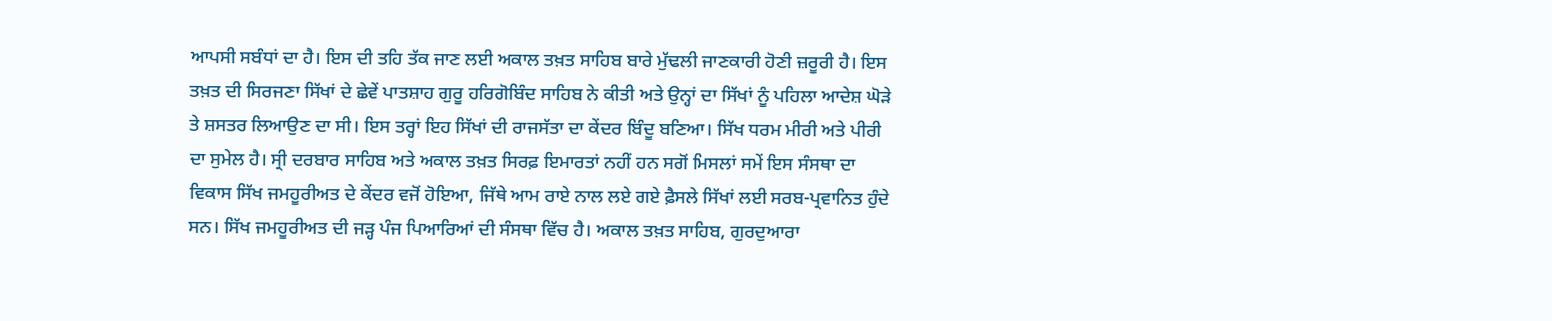ਆਪਸੀ ਸਬੰਧਾਂ ਦਾ ਹੈ। ਇਸ ਦੀ ਤਹਿ ਤੱਕ ਜਾਣ ਲਈ ਅਕਾਲ ਤਖ਼ਤ ਸਾਹਿਬ ਬਾਰੇ ਮੁੱਢਲੀ ਜਾਣਕਾਰੀ ਹੋਣੀ ਜ਼ਰੂਰੀ ਹੈ। ਇਸ ਤਖ਼ਤ ਦੀ ਸਿਰਜਣਾ ਸਿੱਖਾਂ ਦੇ ਛੇਵੇਂ ਪਾਤਸ਼ਾਹ ਗੁਰੂ ਹਰਿਗੋਬਿੰਦ ਸਾਹਿਬ ਨੇ ਕੀਤੀ ਅਤੇ ਉਨ੍ਹਾਂ ਦਾ ਸਿੱਖਾਂ ਨੂੰ ਪਹਿਲਾ ਆਦੇਸ਼ ਘੋੜੇ ਤੇ ਸ਼ਸਤਰ ਲਿਆਉਣ ਦਾ ਸੀ। ਇਸ ਤਰ੍ਹਾਂ ਇਹ ਸਿੱਖਾਂ ਦੀ ਰਾਜਸੱਤਾ ਦਾ ਕੇਂਦਰ ਬਿੰਦੂ ਬਣਿਆ। ਸਿੱਖ ਧਰਮ ਮੀਰੀ ਅਤੇ ਪੀਰੀ ਦਾ ਸੁਮੇਲ ਹੈ। ਸ੍ਰੀ ਦਰਬਾਰ ਸਾਹਿਬ ਅਤੇ ਅਕਾਲ ਤਖ਼ਤ ਸਿਰਫ਼ ਇਮਾਰਤਾਂ ਨਹੀਂ ਹਨ ਸਗੋਂ ਮਿਸਲਾਂ ਸਮੇਂ ਇਸ ਸੰਸਥਾ ਦਾ ਵਿਕਾਸ ਸਿੱਖ ਜਮਹੂਰੀਅਤ ਦੇ ਕੇਂਦਰ ਵਜੋਂ ਹੋਇਆ, ਜਿੱਥੇ ਆਮ ਰਾਏ ਨਾਲ ਲਏ ਗਏ ਫ਼ੈਸਲੇ ਸਿੱਖਾਂ ਲਈ ਸਰਬ-ਪ੍ਰਵਾਨਿਤ ਹੁੰਦੇ ਸਨ। ਸਿੱਖ ਜਮਹੂਰੀਅਤ ਦੀ ਜੜ੍ਹ ਪੰਜ ਪਿਆਰਿਆਂ ਦੀ ਸੰਸਥਾ ਵਿੱਚ ਹੈ। ਅਕਾਲ ਤਖ਼ਤ ਸਾਹਿਬ, ਗੁਰਦੁਆਰਾ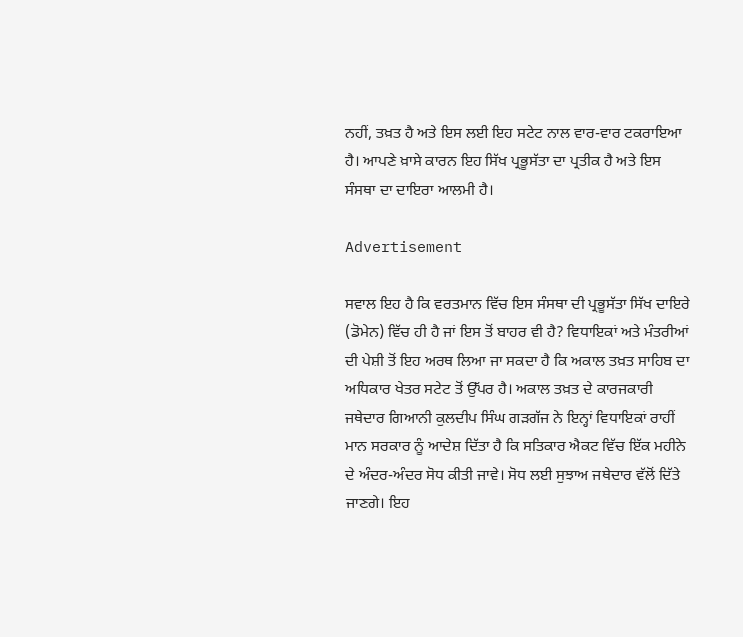ਨਹੀਂ, ਤਖ਼ਤ ਹੈ ਅਤੇ ਇਸ ਲਈ ਇਹ ਸਟੇਟ ਨਾਲ ਵਾਰ-ਵਾਰ ਟਕਰਾਇਆ ਹੈ। ਆਪਣੇ ਖ਼ਾਸੇ ਕਾਰਨ ਇਹ ਸਿੱਖ ਪ੍ਰਭੂਸੱਤਾ ਦਾ ਪ੍ਰਤੀਕ ਹੈ ਅਤੇ ਇਸ ਸੰਸਥਾ ਦਾ ਦਾਇਰਾ ਆਲਮੀ ਹੈ।

Advertisement

ਸਵਾਲ ਇਹ ਹੈ ਕਿ ਵਰਤਮਾਨ ਵਿੱਚ ਇਸ ਸੰਸਥਾ ਦੀ ਪ੍ਰਭੂਸੱਤਾ ਸਿੱਖ ਦਾਇਰੇ (ਡੋਮੇਨ) ਵਿੱਚ ਹੀ ਹੈ ਜਾਂ ਇਸ ਤੋਂ ਬਾਹਰ ਵੀ ਹੈ? ਵਿਧਾਇਕਾਂ ਅਤੇ ਮੰਤਰੀਆਂ ਦੀ ਪੇਸ਼ੀ ਤੋਂ ਇਹ ਅਰਥ ਲਿਆ ਜਾ ਸਕਦਾ ਹੈ ਕਿ ਅਕਾਲ ਤਖ਼ਤ ਸਾਹਿਬ ਦਾ ਅਧਿਕਾਰ ਖੇਤਰ ਸਟੇਟ ਤੋਂ ਉੱਪਰ ਹੈ। ਅਕਾਲ ਤਖ਼ਤ ਦੇ ਕਾਰਜਕਾਰੀ ਜਥੇਦਾਰ ਗਿਆਨੀ ਕੁਲਦੀਪ ਸਿੰਘ ਗੜਗੱਜ ਨੇ ਇਨ੍ਹਾਂ ਵਿਧਾਇਕਾਂ ਰਾਹੀਂ ਮਾਨ ਸਰਕਾਰ ਨੂੰ ਆਦੇਸ਼ ਦਿੱਤਾ ਹੈ ਕਿ ਸਤਿਕਾਰ ਐਕਟ ਵਿੱਚ ਇੱਕ ਮਹੀਨੇ ਦੇ ਅੰਦਰ-ਅੰਦਰ ਸੋਧ ਕੀਤੀ ਜਾਵੇ। ਸੋਧ ਲਈ ਸੁਝਾਅ ਜਥੇਦਾਰ ਵੱਲੋਂ ਦਿੱਤੇ ਜਾਣਗੇ। ਇਹ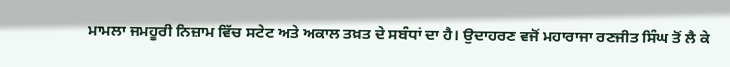ਮਾਮਲਾ ਜਮਹੂਰੀ ਨਿਜ਼ਾਮ ਵਿੱਚ ਸਟੇਟ ਅਤੇ ਅਕਾਲ ਤਖ਼ਤ ਦੇ ਸਬੰਧਾਂ ਦਾ ਹੈ। ਉਦਾਹਰਣ ਵਜੋਂ ਮਹਾਰਾਜਾ ਰਣਜੀਤ ਸਿੰਘ ਤੋਂ ਲੈ ਕੇ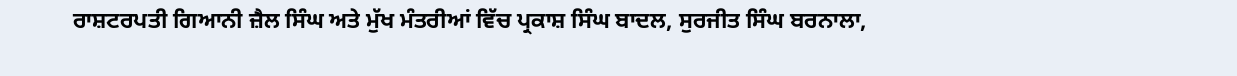ਰਾਸ਼ਟਰਪਤੀ ਗਿਆਨੀ ਜ਼ੈਲ ਸਿੰਘ ਅਤੇ ਮੁੱਖ ਮੰਤਰੀਆਂ ਵਿੱਚ ਪ੍ਰਕਾਸ਼ ਸਿੰਘ ਬਾਦਲ, ਸੁਰਜੀਤ ਸਿੰਘ ਬਰਨਾਲਾ,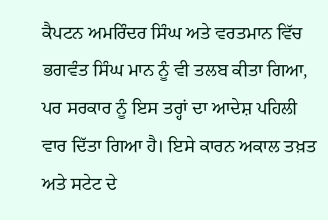ਕੈਪਟਨ ਅਮਰਿੰਦਰ ਸਿੰਘ ਅਤੇ ਵਰਤਮਾਨ ਵਿੱਚ ਭਗਵੰਤ ਸਿੰਘ ਮਾਨ ਨੂੰ ਵੀ ਤਲਬ ਕੀਤਾ ਗਿਆ, ਪਰ ਸਰਕਾਰ ਨੂੰ ਇਸ ਤਰ੍ਹਾਂ ਦਾ ਆਦੇਸ਼ ਪਹਿਲੀ ਵਾਰ ਦਿੱਤਾ ਗਿਆ ਹੈ। ਇਸੇ ਕਾਰਨ ਅਕਾਲ ਤਖ਼ਤ ਅਤੇ ਸਟੇਟ ਦੇ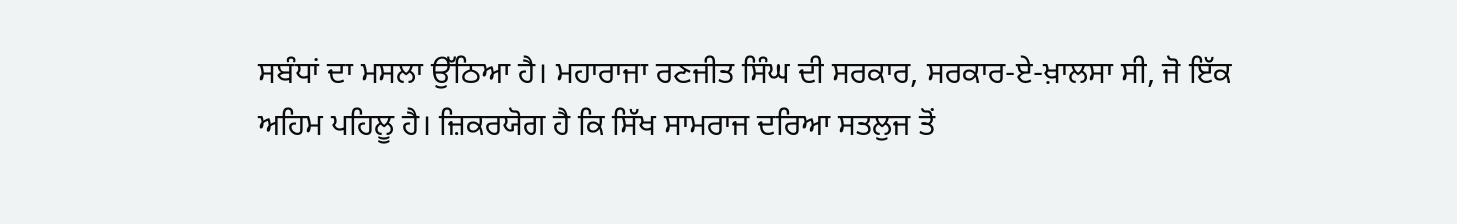ਸਬੰਧਾਂ ਦਾ ਮਸਲਾ ਉੱਠਿਆ ਹੈ। ਮਹਾਰਾਜਾ ਰਣਜੀਤ ਸਿੰਘ ਦੀ ਸਰਕਾਰ, ਸਰਕਾਰ-ਏ-ਖ਼ਾਲਸਾ ਸੀ, ਜੋ ਇੱਕ ਅਹਿਮ ਪਹਿਲੂ ਹੈ। ਜ਼ਿਕਰਯੋਗ ਹੈ ਕਿ ਸਿੱਖ ਸਾਮਰਾਜ ਦਰਿਆ ਸਤਲੁਜ ਤੋਂ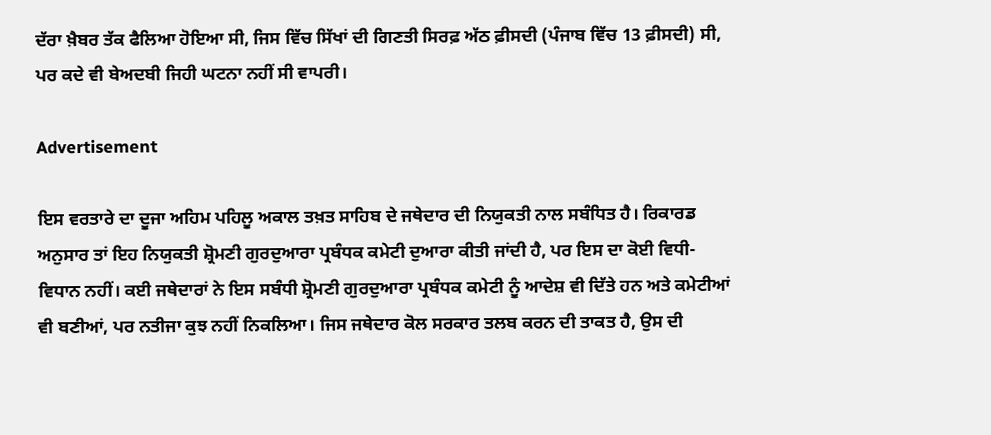ਦੱਰਾ ਖ਼ੈਬਰ ਤੱਕ ਫੈਲਿਆ ਹੋਇਆ ਸੀ, ਜਿਸ ਵਿੱਚ ਸਿੱਖਾਂ ਦੀ ਗਿਣਤੀ ਸਿਰਫ਼ ਅੱਠ ਫ਼ੀਸਦੀ (ਪੰਜਾਬ ਵਿੱਚ 13 ਫ਼ੀਸਦੀ) ਸੀ, ਪਰ ਕਦੇ ਵੀ ਬੇਅਦਬੀ ਜਿਹੀ ਘਟਨਾ ਨਹੀਂ ਸੀ ਵਾਪਰੀ।

Advertisement

ਇਸ ਵਰਤਾਰੇ ਦਾ ਦੂਜਾ ਅਹਿਮ ਪਹਿਲੂ ਅਕਾਲ ਤਖ਼ਤ ਸਾਹਿਬ ਦੇ ਜਥੇਦਾਰ ਦੀ ਨਿਯੁਕਤੀ ਨਾਲ ਸਬੰਧਿਤ ਹੈ। ਰਿਕਾਰਡ ਅਨੁਸਾਰ ਤਾਂ ਇਹ ਨਿਯੁਕਤੀ ਸ਼੍ਰੋਮਣੀ ਗੁਰਦੁਆਰਾ ਪ੍ਰਬੰਧਕ ਕਮੇਟੀ ਦੁਆਰਾ ਕੀਤੀ ਜਾਂਦੀ ਹੈ, ਪਰ ਇਸ ਦਾ ਕੋਈ ਵਿਧੀ-ਵਿਧਾਨ ਨਹੀਂ। ਕਈ ਜਥੇਦਾਰਾਂ ਨੇ ਇਸ ਸਬੰਧੀ ਸ਼੍ਰੋਮਣੀ ਗੁਰਦੁਆਰਾ ਪ੍ਰਬੰਧਕ ਕਮੇਟੀ ਨੂੰ ਆਦੇਸ਼ ਵੀ ਦਿੱਤੇ ਹਨ ਅਤੇ ਕਮੇਟੀਆਂ ਵੀ ਬਣੀਆਂ, ਪਰ ਨਤੀਜਾ ਕੁਝ ਨਹੀਂ ਨਿਕਲਿਆ। ਜਿਸ ਜਥੇਦਾਰ ਕੋਲ ਸਰਕਾਰ ਤਲਬ ਕਰਨ ਦੀ ਤਾਕਤ ਹੈ, ਉਸ ਦੀ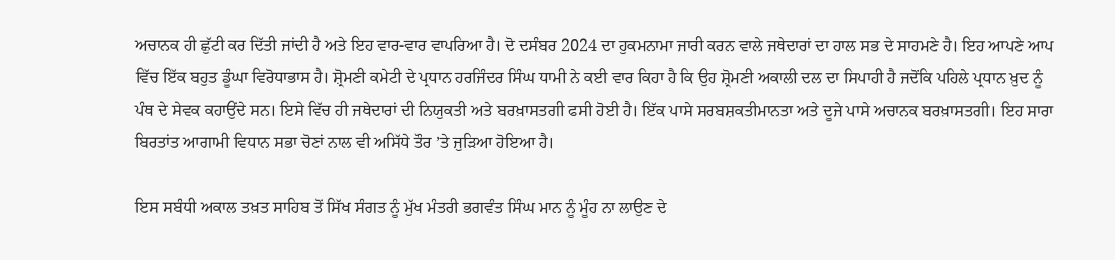ਅਚਾਨਕ ਹੀ ਛੁੱਟੀ ਕਰ ਦਿੱਤੀ ਜਾਂਦੀ ਹੈ ਅਤੇ ਇਹ ਵਾਰ-ਵਾਰ ਵਾਪਰਿਆ ਹੈ। ਦੋ ਦਸੰਬਰ 2024 ਦਾ ਹੁਕਮਨਾਮਾ ਜਾਰੀ ਕਰਨ ਵਾਲੇ ਜਥੇਦਾਰਾਂ ਦਾ ਹਾਲ ਸਭ ਦੇ ਸਾਹਮਣੇ ਹੈ। ਇਹ ਆਪਣੇ ਆਪ ਵਿੱਚ ਇੱਕ ਬਹੁਤ ਡੂੰਘਾ ਵਿਰੋਧਾਭਾਸ ਹੈ। ਸ਼੍ਰੋਮਣੀ ਕਮੇਟੀ ਦੇ ਪ੍ਰਧਾਨ ਹਰਜਿੰਦਰ ਸਿੰਘ ਧਾਮੀ ਨੇ ਕਈ ਵਾਰ ਕਿਹਾ ਹੈ ਕਿ ਉਹ ਸ਼੍ਰੋਮਣੀ ਅਕਾਲੀ ਦਲ ਦਾ ਸਿਪਾਹੀ ਹੈ ਜਦੋਂਕਿ ਪਹਿਲੇ ਪ੍ਰਧਾਨ ਖ਼ੁਦ ਨੂੰ ਪੰਥ ਦੇ ਸੇਵਕ ਕਹਾਉਂਦੇ ਸਨ। ਇਸੇ ਵਿੱਚ ਹੀ ਜਥੇਦਾਰਾਂ ਦੀ ਨਿਯੁਕਤੀ ਅਤੇ ਬਰਖ਼ਾਸਤਗੀ ਫਸੀ ਹੋਈ ਹੈ। ਇੱਕ ਪਾਸੇ ਸਰਬਸ਼ਕਤੀਮਾਨਤਾ ਅਤੇ ਦੂਜੇ ਪਾਸੇ ਅਚਾਨਕ ਬਰਖ਼ਾਸਤਗੀ। ਇਹ ਸਾਰਾ ਬਿਰਤਾਂਤ ਆਗਾਮੀ ਵਿਧਾਨ ਸਭਾ ਚੋਣਾਂ ਨਾਲ ਵੀ ਅਸਿੱਧੇ ਤੌਰ ’ਤੇ ਜੁੜਿਆ ਹੋਇਆ ਹੈ।

ਇਸ ਸਬੰਧੀ ਅਕਾਲ ਤਖ਼ਤ ਸਾਹਿਬ ਤੋਂ ਸਿੱਖ ਸੰਗਤ ਨੂੰ ਮੁੱਖ ਮੰਤਰੀ ਭਗਵੰਤ ਸਿੰਘ ਮਾਨ ਨੂੰ ਮੂੰਹ ਨਾ ਲਾਉਣ ਦੇ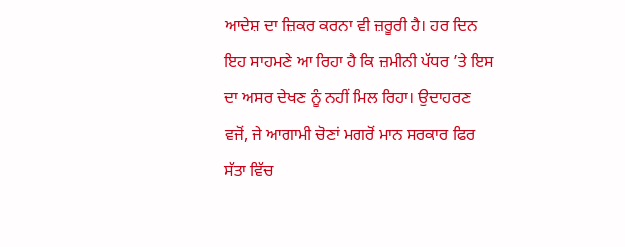ਆਦੇਸ਼ ਦਾ ਜ਼ਿਕਰ ਕਰਨਾ ਵੀ ਜ਼ਰੂਰੀ ਹੈ। ਹਰ ਦਿਨ ਇਹ ਸਾਹਮਣੇ ਆ ਰਿਹਾ ਹੈ ਕਿ ਜ਼ਮੀਨੀ ਪੱਧਰ ’ਤੇ ਇਸ ਦਾ ਅਸਰ ਦੇਖਣ ਨੂੰ ਨਹੀਂ ਮਿਲ ਰਿਹਾ। ਉਦਾਹਰਣ ਵਜੋਂ, ਜੇ ਆਗਾਮੀ ਚੋਣਾਂ ਮਗਰੋਂ ਮਾਨ ਸਰਕਾਰ ਫਿਰ ਸੱਤਾ ਵਿੱਚ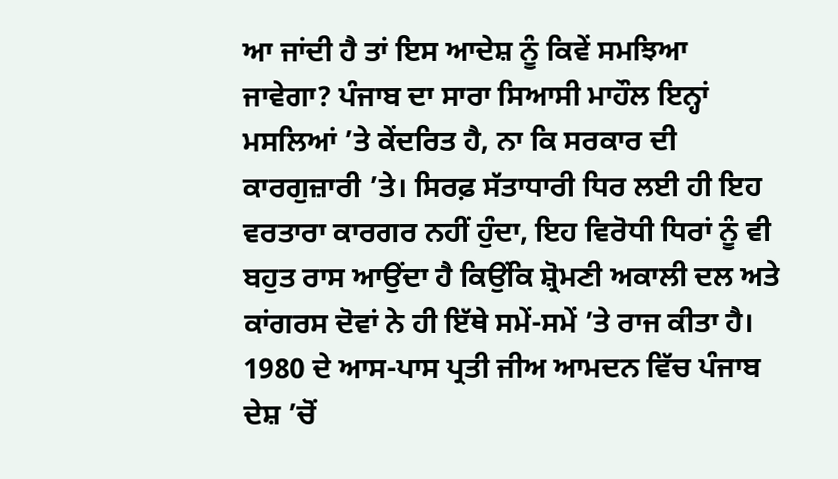ਆ ਜਾਂਦੀ ਹੈ ਤਾਂ ਇਸ ਆਦੇਸ਼ ਨੂੰ ਕਿਵੇਂ ਸਮਝਿਆ ਜਾਵੇਗਾ? ਪੰਜਾਬ ਦਾ ਸਾਰਾ ਸਿਆਸੀ ਮਾਹੌਲ ਇਨ੍ਹਾਂ ਮਸਲਿਆਂ ’ਤੇ ਕੇਂਦਰਿਤ ਹੈ, ਨਾ ਕਿ ਸਰਕਾਰ ਦੀ ਕਾਰਗੁਜ਼ਾਰੀ ’ਤੇ। ਸਿਰਫ਼ ਸੱਤਾਧਾਰੀ ਧਿਰ ਲਈ ਹੀ ਇਹ ਵਰਤਾਰਾ ਕਾਰਗਰ ਨਹੀਂ ਹੁੰਦਾ, ਇਹ ਵਿਰੋਧੀ ਧਿਰਾਂ ਨੂੰ ਵੀ ਬਹੁਤ ਰਾਸ ਆਉਂਦਾ ਹੈ ਕਿਉਂਕਿ ਸ਼੍ਰੋਮਣੀ ਅਕਾਲੀ ਦਲ ਅਤੇ ਕਾਂਗਰਸ ਦੋਵਾਂ ਨੇ ਹੀ ਇੱਥੇ ਸਮੇਂ-ਸਮੇਂ ’ਤੇ ਰਾਜ ਕੀਤਾ ਹੈ। 1980 ਦੇ ਆਸ-ਪਾਸ ਪ੍ਰਤੀ ਜੀਅ ਆਮਦਨ ਵਿੱਚ ਪੰਜਾਬ ਦੇਸ਼ ’ਚੋਂ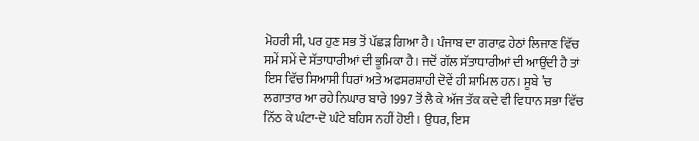ਮੋਹਰੀ ਸੀ, ਪਰ ਹੁਣ ਸਭ ਤੋਂ ਪੱਛੜ ਗਿਆ ਹੈ। ਪੰਜਾਬ ਦਾ ਗਰਾਫ਼ ਹੇਠਾਂ ਲਿਜਾਣ ਵਿੱਚ ਸਮੇਂ ਸਮੇਂ ਦੇ ਸੱਤਾਧਾਰੀਆਂ ਦੀ ਭੂਮਿਕਾ ਹੈ। ਜਦੋਂ ਗੱਲ ਸੱਤਾਧਾਰੀਆਂ ਦੀ ਆਉਂਦੀ ਹੈ ਤਾਂ ਇਸ ਵਿੱਚ ਸਿਆਸੀ ਧਿਰਾਂ ਅਤੇ ਅਫਸਰਸ਼ਾਹੀ ਦੋਵੇਂ ਹੀ ਸ਼ਾਮਿਲ ਹਨ। ਸੂਬੇ ’ਚ ਲਗਾਤਾਰ ਆ ਰਹੇ ਨਿਘਾਰ ਬਾਰੇ 1997 ਤੋਂ ਲੈ ਕੇ ਅੱਜ ਤੱਕ ਕਦੇ ਵੀ ਵਿਧਾਨ ਸਭਾ ਵਿੱਚ ਨਿੱਠ ਕੇ ਘੰਟਾ-ਦੋ ਘੰਟੇ ਬਹਿਸ ਨਹੀਂ ਹੋਈ। ਉਧਰ, ਇਸ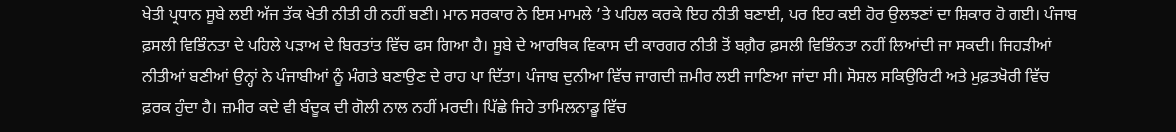ਖੇਤੀ ਪ੍ਰਧਾਨ ਸੂਬੇ ਲਈ ਅੱਜ ਤੱਕ ਖੇਤੀ ਨੀਤੀ ਹੀ ਨਹੀਂ ਬਣੀ। ਮਾਨ ਸਰਕਾਰ ਨੇ ਇਸ ਮਾਮਲੇ ’ਤੇ ਪਹਿਲ ਕਰਕੇ ਇਹ ਨੀਤੀ ਬਣਾਈ, ਪਰ ਇਹ ਕਈ ਹੋਰ ਉਲਝਣਾਂ ਦਾ ਸ਼ਿਕਾਰ ਹੋ ਗਈ। ਪੰਜਾਬ ਫ਼ਸਲੀ ਵਿਭਿੰਨਤਾ ਦੇ ਪਹਿਲੇ ਪੜਾਅ ਦੇ ਬਿਰਤਾਂਤ ਵਿੱਚ ਫਸ ਗਿਆ ਹੈ। ਸੂਬੇ ਦੇ ਆਰਥਿਕ ਵਿਕਾਸ ਦੀ ਕਾਰਗਰ ਨੀਤੀ ਤੋਂ ਬਗ਼ੈਰ ਫ਼ਸਲੀ ਵਿਭਿੰਨਤਾ ਨਹੀਂ ਲਿਆਂਦੀ ਜਾ ਸਕਦੀ। ਜਿਹੜੀਆਂ ਨੀਤੀਆਂ ਬਣੀਆਂ ਉਨ੍ਹਾਂ ਨੇ ਪੰਜਾਬੀਆਂ ਨੂੰ ਮੰਗਤੇ ਬਣਾਉਣ ਦੇ ਰਾਹ ਪਾ ਦਿੱਤਾ। ਪੰਜਾਬ ਦੁਨੀਆ ਵਿੱਚ ਜਾਗਦੀ ਜ਼ਮੀਰ ਲਈ ਜਾਣਿਆ ਜਾਂਦਾ ਸੀ। ਸੋਸ਼ਲ ਸਕਿਉਰਿਟੀ ਅਤੇ ਮੁਫ਼ਤਖੋਰੀ ਵਿੱਚ ਫ਼ਰਕ ਹੁੰਦਾ ਹੈ। ਜ਼ਮੀਰ ਕਦੇ ਵੀ ਬੰਦੂਕ ਦੀ ਗੋਲੀ ਨਾਲ ਨਹੀਂ ਮਰਦੀ। ਪਿੱਛੇ ਜਿਹੇ ਤਾਮਿਲਨਾਡੂ ਵਿੱਚ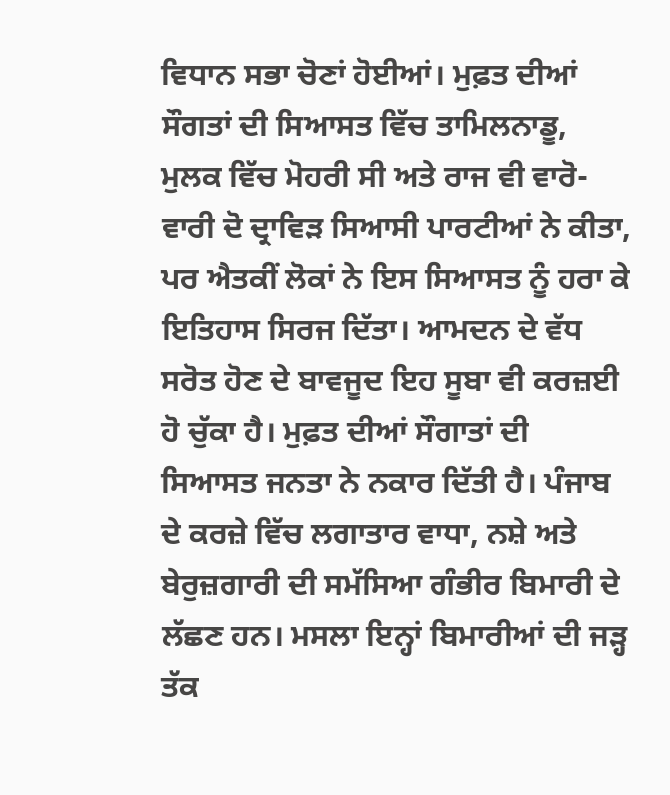ਵਿਧਾਨ ਸਭਾ ਚੋਣਾਂ ਹੋਈਆਂ। ਮੁਫ਼ਤ ਦੀਆਂ ਸੌਗਤਾਂ ਦੀ ਸਿਆਸਤ ਵਿੱਚ ਤਾਮਿਲਨਾਡੂ, ਮੁਲਕ ਵਿੱਚ ਮੋਹਰੀ ਸੀ ਅਤੇ ਰਾਜ ਵੀ ਵਾਰੋ-ਵਾਰੀ ਦੋ ਦ੍ਰਾਵਿੜ ਸਿਆਸੀ ਪਾਰਟੀਆਂ ਨੇ ਕੀਤਾ, ਪਰ ਐਤਕੀਂ ਲੋਕਾਂ ਨੇ ਇਸ ਸਿਆਸਤ ਨੂੰ ਹਰਾ ਕੇ ਇਤਿਹਾਸ ਸਿਰਜ ਦਿੱਤਾ। ਆਮਦਨ ਦੇ ਵੱਧ ਸਰੋਤ ਹੋਣ ਦੇ ਬਾਵਜੂਦ ਇਹ ਸੂਬਾ ਵੀ ਕਰਜ਼ਈ ਹੋ ਚੁੱਕਾ ਹੈ। ਮੁਫ਼ਤ ਦੀਆਂ ਸੌਗਾਤਾਂ ਦੀ ਸਿਆਸਤ ਜਨਤਾ ਨੇ ਨਕਾਰ ਦਿੱਤੀ ਹੈ। ਪੰਜਾਬ ਦੇ ਕਰਜ਼ੇ ਵਿੱਚ ਲਗਾਤਾਰ ਵਾਧਾ, ਨਸ਼ੇ ਅਤੇ ਬੇਰੁਜ਼ਗਾਰੀ ਦੀ ਸਮੱਸਿਆ ਗੰਭੀਰ ਬਿਮਾਰੀ ਦੇ ਲੱਛਣ ਹਨ। ਮਸਲਾ ਇਨ੍ਹਾਂ ਬਿਮਾਰੀਆਂ ਦੀ ਜੜ੍ਹ ਤੱਕ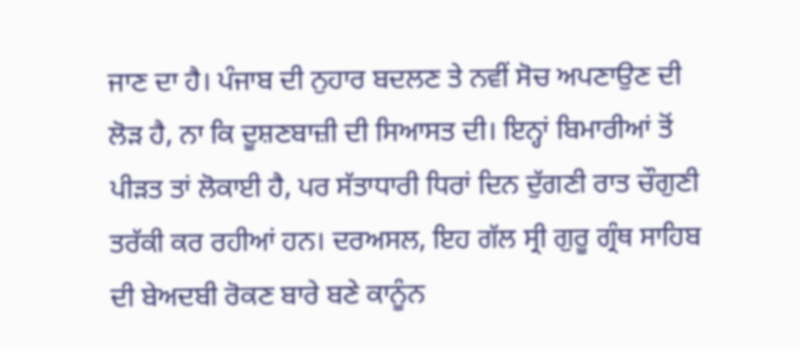ਜਾਣ ਦਾ ਹੈ। ਪੰਜਾਬ ਦੀ ਨੁਹਾਰ ਬਦਲਣ ਤੇ ਨਵੀਂ ਸੋਚ ਅਪਣਾਉਣ ਦੀ ਲੋੜ ਹੈ, ਨਾ ਕਿ ਦੂਸ਼ਣਬਾਜ਼ੀ ਦੀ ਸਿਆਸਤ ਦੀ। ਇਨ੍ਹਾਂ ਬਿਮਾਰੀਆਂ ਤੋਂ ਪੀੜਤ ਤਾਂ ਲੋਕਾਈ ਹੈ, ਪਰ ਸੱਤਾਧਾਰੀ ਧਿਰਾਂ ਦਿਨ ਦੁੱਗਣੀ ਰਾਤ ਚੌਗੁਣੀ ਤਰੱਕੀ ਕਰ ਰਹੀਆਂ ਹਨ। ਦਰਅਸਲ, ਇਹ ਗੱਲ ਸ੍ਰੀ ਗੁਰੂ ਗ੍ਰੰਥ ਸਾਹਿਬ ਦੀ ਬੇਅਦਬੀ ਰੋਕਣ ਬਾਰੇ ਬਣੇ ਕਾਨੂੰਨ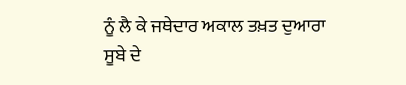ਨੂੰ ਲੈ ਕੇ ਜਥੇਦਾਰ ਅਕਾਲ ਤਖ਼ਤ ਦੁਆਰਾ ਸੂਬੇ ਦੇ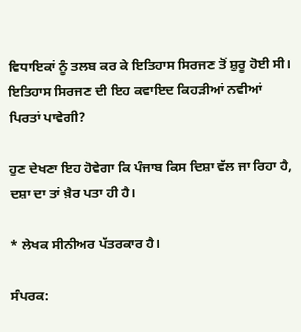ਵਿਧਾਇਕਾਂ ਨੂੰ ਤਲਬ ਕਰ ਕੇ ਇਤਿਹਾਸ ਸਿਰਜਣ ਤੋਂ ਸ਼ੁਰੂ ਹੋਈ ਸੀ। ਇਤਿਹਾਸ ਸਿਰਜਣ ਦੀ ਇਹ ਕਵਾਇਦ ਕਿਹੜੀਆਂ ਨਵੀਆਂ ਪਿਰਤਾਂ ਪਾਵੇਗੀ?

ਹੁਣ ਦੇਖਣਾ ਇਹ ਹੋਵੇਗਾ ਕਿ ਪੰਜਾਬ ਕਿਸ ਦਿਸ਼ਾ ਵੱਲ ਜਾ ਰਿਹਾ ਹੈ, ਦਸ਼ਾ ਦਾ ਤਾਂ ਖ਼ੈਰ ਪਤਾ ਹੀ ਹੈ।

* ਲੇਖਕ ਸੀਨੀਅਰ ਪੱਤਰਕਾਰ ਹੈ।

ਸੰਪਰਕ: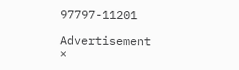97797-11201

Advertisement
×